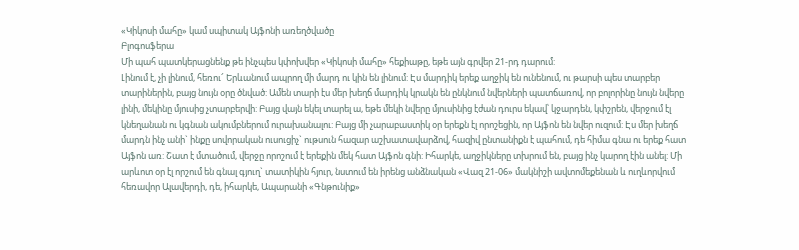«Կիկոսի մահը» կամ սպիտակ Այֆոնի առեղծվածը
Բլոգոսֆերա
Մի պահ պատկերացնենք թե ինչպես կփոխվեր «Կիկոսի մահը» հեքիաթը, եթե այն գրվեր 21-րդ դարում:
Լինում է, չի լինում, հեռու՜ Երևանում ապրող մի մարդ ու կին են լինում: Էս մարդիկ երեք աղջիկ են ունենում, ու թարսի պես տարբեր տարիներին, բայց նույն օրը ծնված: Ամեն տարի էս մեր խեղճ մարդիկ կրակն են ընկնում նվերների պատճառով, որ բոլորինը նույն նվերը լինի, մեկինը մյուսից չտարբերվի: Բայց վայն եկել տարել ա, եթե մեկի նվերը մյուսինից էժան դուրս եկավ՝ կջարդեն, կփշրեն, վերջում էլ կնեղանան ու կգնան ակումբներում ուրախանալու: Բայց մի չարաբաստիկ օր երեքն էլ որոշեցին, որ Այֆոն են նվեր ուզում: Էս մեր խեղճ մարդն ինչ անի` ինքը սովորական ուսուցիչ` ութսուն հազար աշխատավարձով, հազիվ ընտանիքն է պահում, դե հիմա գնա ու երեք հատ Այֆոն առ: Շատ է մտածում, վերջը որոշում է երեքին մեկ հատ Այֆոն գնի: Իհարկե, աղջիկները տխրում են, բայց ինչ կարող էին անել: Մի արևոտ օր էլ որշում են գնալ գյուղ` տատիկին հյուր, նստում են իրենց անձնական «Վազ 21-06» մակնիշի ավտոմեքենան և ուղևորվում հեռավոր Ալավերդի, դե, իհարկե, Ապարանի «Գնթունիք»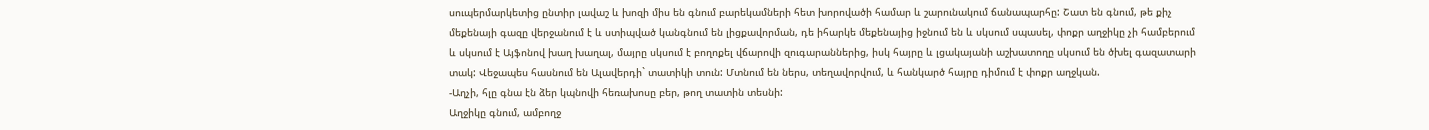սուպերմարկետից ընտիր լավաշ և խոզի միս են գնում բարեկամների հետ խորովածի համար և շարունակում ճանապարհը: Շատ են գնում, թե քիչ մեքենայի գազը վերջանում է և ստիպված կանգնում են լիցքավորման, դե իհարկե մեքենայից իջնում են և սկսում սպասել, փոքր աղջիկը չի համբերում և սկսում է Այֆոնով խաղ խաղալ, մայրը սկսում է բողոքել վճարովի զուգարաններից, իսկ հայրը և լցակայանի աշխատողը սկսում են ծխել գազատարի տակ: Վեջապես հասնում են Ալավերդի` տատիկի տուն: Մտնում են ներս, տեղավորվում, և հանկարծ հայրը դիմում է փոքր աղջկան.
-Աղչի, հլը գնա էն ձեր կպնովի հեռախոսը բեր, թող տատին տեսնի:
Աղջիկը գնում, ամբողջ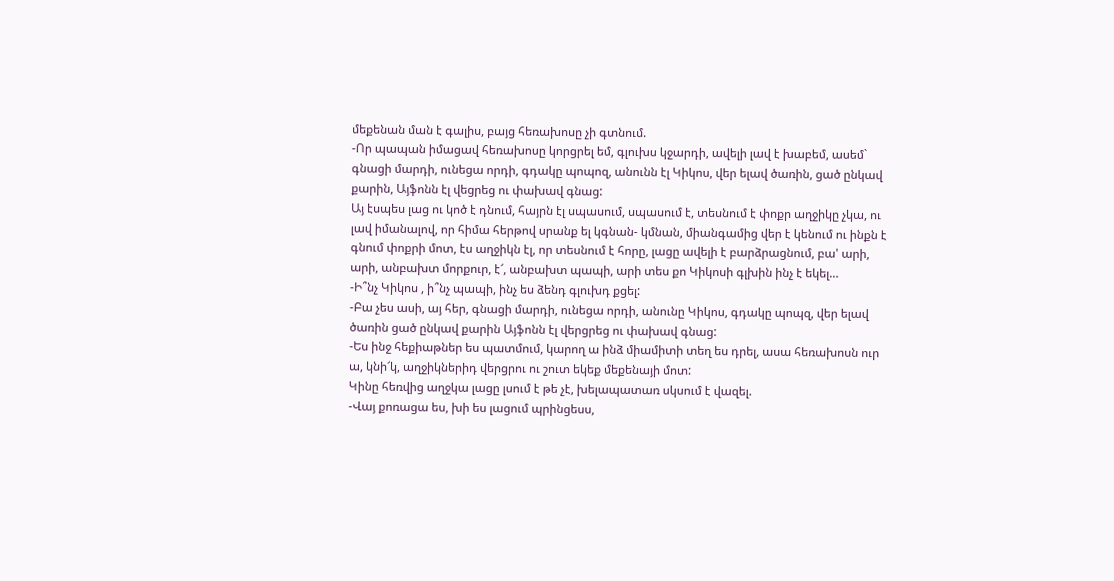մեքենան ման է գալիս, բայց հեռախոսը չի գտնում.
-Որ պապան իմացավ հեռախոսը կորցրել եմ, գլուխս կջարդի, ավելի լավ է խաբեմ, ասեմ` գնացի մարդի, ունեցա որդի, գդակը պոպոզ, անունն էլ Կիկոս, վեր ելավ ծառին, ցած ընկավ քարին, Այֆոնն էլ վեցրեց ու փախավ գնաց:
Այ էսպես լաց ու կոծ է դնում, հայրն էլ սպասում, սպասում է, տեսնում է փոքր աղջիկը չկա, ու լավ իմանալով, որ հիմա հերթով սրանք ել կգնան- կմնան, միանգամից վեր է կենում ու ինքն է գնում փոքրի մոտ, էս աղջիկն էլ, որ տեսնում է հորը, լացը ավելի է բարձրացնում, բա' արի, արի, անբախտ մորքուր, է՜, անբախտ պապի, արի տես քո Կիկոսի գլխին ինչ է եկել…
-Ի՞նչ Կիկոս , ի՞նչ պապի, ինչ ես ձենդ գլուխդ քցել:
-Բա չես ասի, այ հեր, գնացի մարդի, ունեցա որդի, անունը Կիկոս, գդակը պոպզ, վեր ելավ ծառին ցած ընկավ քարին Այֆոնն էլ վերցրեց ու փախավ գնաց:
-Ես ինջ հեքիաթներ ես պատմում, կարող ա ինձ միամիտի տեղ ես դրել, ասա հեռախոսն ուր ա, կնի՜կ, աղջիկներիդ վերցրու ու շուտ եկեք մեքենայի մոտ:
Կինը հեռվից աղջկա լացը լսում է թե չէ, խելապատառ սկսում է վազել.
-Վայ քոռացա ես, խի ես լացում պրինցեսս,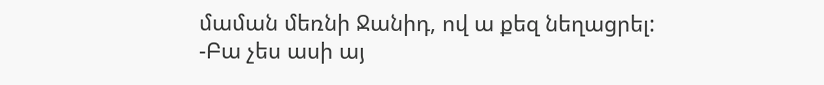մաման մեռնի Ջանիդ, ով ա քեզ նեղացրել:
-Բա չես ասի այ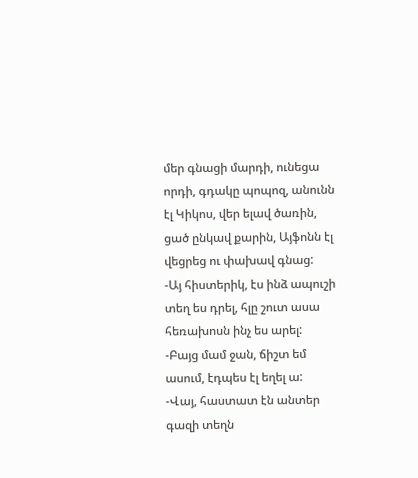մեր գնացի մարդի, ունեցա որդի, գդակը պոպոզ, անունն էլ Կիկոս, վեր ելավ ծառին, ցած ընկավ քարին, Այֆոնն էլ վեցրեց ու փախավ գնաց:
-Այ հիստերիկ, էս ինձ ապուշի տեղ ես դրել, հլը շուտ ասա հեռախոսն ինչ ես արել:
-Բայց մամ ջան, ճիշտ եմ ասում, էդպես էլ եղել ա:
-Վայ, հաստատ էն անտեր գազի տեղն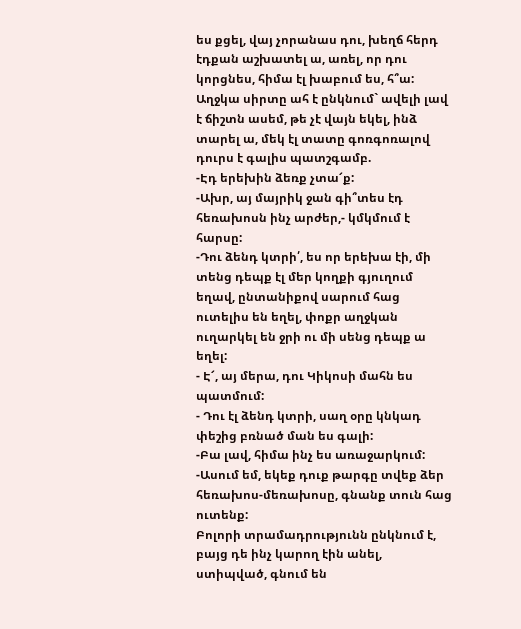ես քցել, վայ չորանաս դու, խեղճ հերդ էդքան աշխատել ա, առել, որ դու կորցնես, հիմա էլ խաբում ես, հ՞ա:
Աղջկա սիրտը ահ է ընկնում` ավելի լավ է ճիշտն ասեմ, թե չէ վայն եկել, ինձ տարել ա, մեկ էլ տատը գոռգոռալով դուրս է գալիս պատշգամբ.
-Էդ երեխին ձեռք չտա՜ք:
-Ախր, այ մայրիկ ջան գի՞տես էդ հեռախոսն ինչ արժեր,- կմկմում է հարսը:
-Դու ձենդ կտրի՛, ես որ երեխա էի, մի տենց դեպք էլ մեր կողքի գյուղում եղավ, ընտանիքով սարում հաց ուտելիս են եղել, փոքր աղջկան ուղարկել են ջրի ու մի սենց դեպք ա եղել:
- Է՜, այ մերա, դու Կիկոսի մահն ես պատմում:
- Դու էլ ձենդ կտրի, սաղ օրը կնկադ փեշից բռնած ման ես գալի:
-Բա լավ, հիմա ինչ ես առաջարկում:
-Ասում եմ, եկեք դուք թարգը տվեք ձեր հեռախոս-մեռախոսը, գնանք տուն հաց ուտենք:
Բոլորի տրամադրությունն ընկնում է, բայց դե ինչ կարող էին անել, ստիպված, գնում են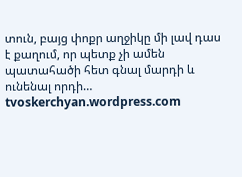տուն, բայց փոքր աղջիկը մի լավ դաս է քաղում, որ պետք չի ամեն պատահածի հետ գնալ մարդի և ունենալ որդի…
tvoskerchyan.wordpress.com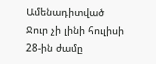Ամենադիտված
Ջուր չի լինի հուլիսի 28-ին ժամը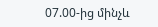07.00-ից մինչև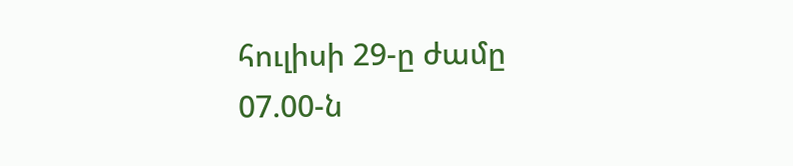հուլիսի 29-ը ժամը 07.00-ն